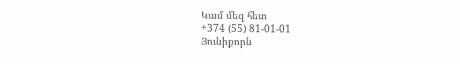Կամ մեզ հետ
+374 (55) 81-01-01
Յունիքորն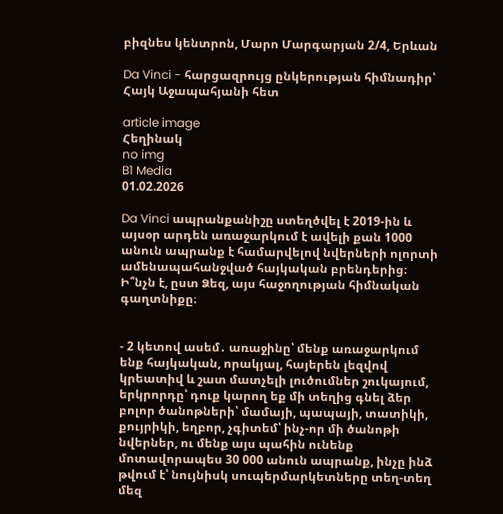բիզնես կենտրոն, Մարո Մարգարյան 2/4, Երևան

Da Vinci - հարցազրույց ընկերության հիմնադիր՝ Հայկ Աջապահյանի հետ

article image
Հեղինակ
no img
B1 Media
01.02.2026

Da Vinci ապրանքանիշը ստեղծվել է 2019-ին և այսօր արդեն առաջարկում է ավելի քան 1000 անուն ապրանք է համարվելով նվերների ոլորտի ամենապահանջված հայկական բրենդերից։ Ի՞նչն է, ըստ Ձեզ, այս հաջողության հիմնական գաղտնիքը։


- 2 կետով ասեմ․ առաջինը՝ մենք առաջարկում ենք հայկական, որակյալ, հայերեն լեզվով կրեատիվ և շատ մատչելի լուծումներ շուկայում, երկրորդը՝ դուք կարող եք մի տեղից գնել ձեր բոլոր ծանոթների՝ մամայի, պապայի, տատիկի, քույրիկի, եղբոր, չգիտեմ՝ ինչ-որ մի ծանոթի նվերներ, ու մենք այս պահին ունենք մոտավորապես 30 000 անուն ապրանք, ինչը ինձ թվում է՝ նույնիսկ սուպերմարկետները տեղ-տեղ մեզ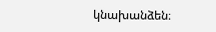կնախանձեն։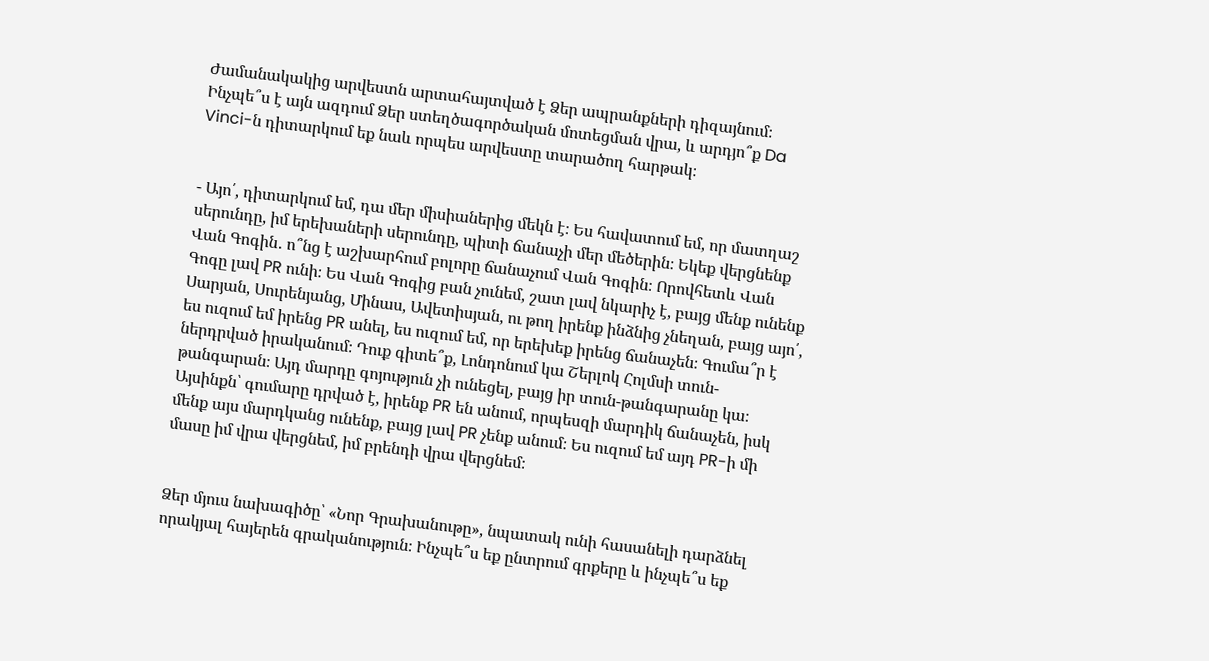Ժամանակակից արվեստն արտահայտված է Ձեր ապրանքների դիզայնում։ Ինչպե՞ս է այն ազդում Ձեր ստեղծագործական մոտեցման վրա, և արդյո՞ք Da Vinci-ն դիտարկում եք նաև որպես արվեստը տարածող հարթակ։


- Այո՛, դիտարկում եմ, դա մեր միսիաներից մեկն է։ Ես հավատում եմ, որ մատղաշ սերունդը, իմ երեխաների սերունդը, պիտի ճանաչի մեր մեծերին։ Եկեք վերցնենք Վան Գոգին․ ո՞նց է աշխարհում բոլորը ճանաչում Վան Գոգին։ Որովհետև Վան Գոգը լավ PR ունի։ Ես Վան Գոգից բան չունեմ, շատ լավ նկարիչ է, բայց մենք ունենք Սարյան, Սուրենյանց, Մինաս, Ավետիսյան, ու թող իրենք ինձնից չնեղան, բայց այո՛, ես ուզում եմ իրենց PR անել, ես ուզում եմ, որ երեխեք իրենց ճանաչեն։ Գումա՞ր է ներդրված իրականում։ Դուք գիտե՞ք, Լոնդոնում կա Շերլոկ Հոլմսի տուն-թանգարան։ Այդ մարդը գոյություն չի ունեցել, բայց իր տուն-թանգարանը կա։ Այսինքն՝ գումարը դրված է, իրենք PR են անում, որպեսզի մարդիկ ճանաչեն, իսկ մենք այս մարդկանց ունենք, բայց լավ PR չենք անում։ Ես ուզում եմ այդ PR-ի մի մասը իմ վրա վերցնեմ, իմ բրենդի վրա վերցնեմ։


Ձեր մյուս նախագիծը՝ «Նոր Գրախանութը», նպատակ ունի հասանելի դարձնել որակյալ հայերեն գրականություն։ Ինչպե՞ս եք ընտրում գրքերը և ինչպե՞ս եք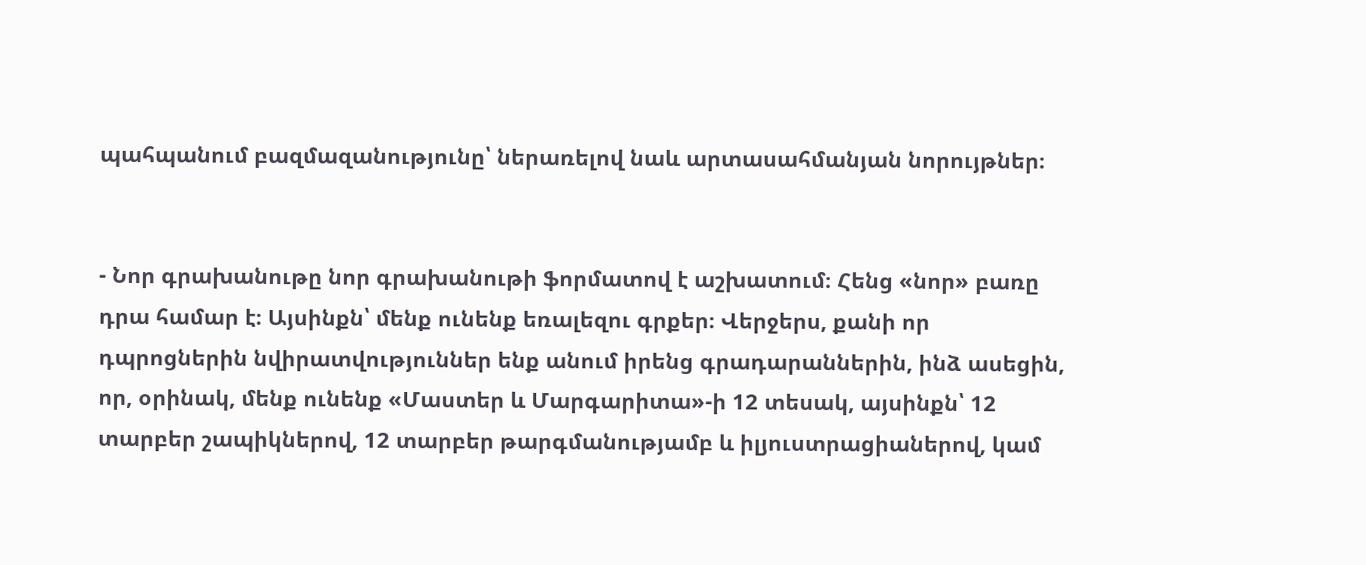պահպանում բազմազանությունը՝ ներառելով նաև արտասահմանյան նորույթներ։


- Նոր գրախանութը նոր գրախանութի ֆորմատով է աշխատում։ Հենց «նոր» բառը դրա համար է։ Այսինքն՝ մենք ունենք եռալեզու գրքեր։ Վերջերս, քանի որ դպրոցներին նվիրատվություններ ենք անում իրենց գրադարաններին, ինձ ասեցին, որ, օրինակ, մենք ունենք «Մաստեր և Մարգարիտա»-ի 12 տեսակ, այսինքն՝ 12 տարբեր շապիկներով, 12 տարբեր թարգմանությամբ և իլյուստրացիաներով, կամ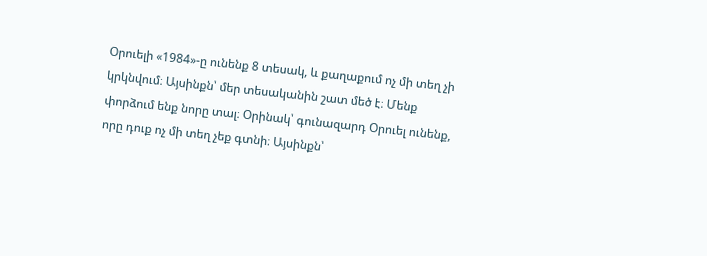Օրուելի «1984»-ը ունենք 8 տեսակ, և քաղաքում ոչ մի տեղ չի կրկնվում։ Այսինքն՝ մեր տեսականին շատ մեծ է։ Մենք փորձում ենք նորը տալ։ Օրինակ՝ գունազարդ Օրուել ունենք, որը դուք ոչ մի տեղ չեք գտնի։ Այսինքն՝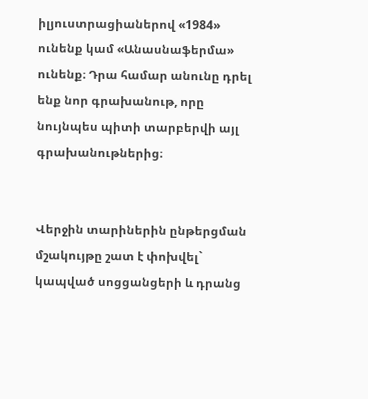իլյուստրացիաներով «1984» ունենք կամ «Անասնաֆերմա» ունենք։ Դրա համար անունը դրել ենք նոր գրախանութ, որը նույնպես պիտի տարբերվի այլ գրախանութներից։


Վերջին տարիներին ընթերցման մշակույթը շատ է փոխվել` կապված սոցցանցերի և դրանց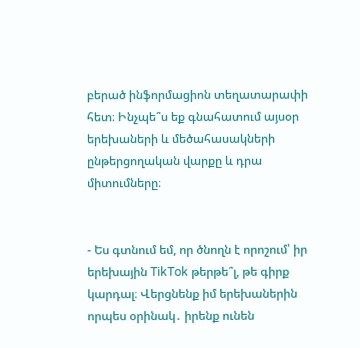բերած ինֆորմացիոն տեղատարափի հետ։ Ինչպե՞ս եք գնահատում այսօր երեխաների և մեծահասակների ընթերցողական վարքը և դրա միտումները։


- Ես գտնում եմ, որ ծնողն է որոշում՝ իր երեխային TikTok թերթե՞լ, թե գիրք կարդալ։ Վերցնենք իմ երեխաներին որպես օրինակ․ իրենք ունեն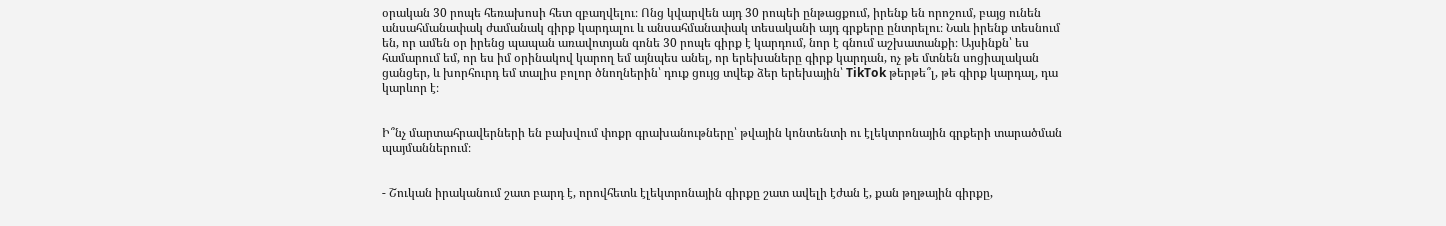օրական 30 րոպե հեռախոսի հետ զբաղվելու։ Ոնց կվարվեն այդ 30 րոպեի ընթացքում, իրենք են որոշում, բայց ունեն անսահմանափակ ժամանակ գիրք կարդալու և անսահմանափակ տեսականի այդ գրքերը ընտրելու։ Նաև իրենք տեսնում են, որ ամեն օր իրենց պապան առավոտյան գոնե 30 րոպե գիրք է կարդում, նոր է գնում աշխատանքի։ Այսինքն՝ ես համարում եմ, որ ես իմ օրինակով կարող եմ այնպես անել, որ երեխաները գիրք կարդան, ոչ թե մտնեն սոցիալական ցանցեր, և խորհուրդ եմ տալիս բոլոր ծնողներին՝ դուք ցույց տվեք ձեր երեխային՝ TikTok թերթե՞լ, թե գիրք կարդալ, դա կարևոր է։


Ի՞նչ մարտահրավերների են բախվում փոքր գրախանութները՝ թվային կոնտենտի ու էլեկտրոնային գրքերի տարածման պայմաններում։


- Շուկան իրականում շատ բարդ է, որովհետև էլեկտրոնային գիրքը շատ ավելի էժան է, քան թղթային գիրքը,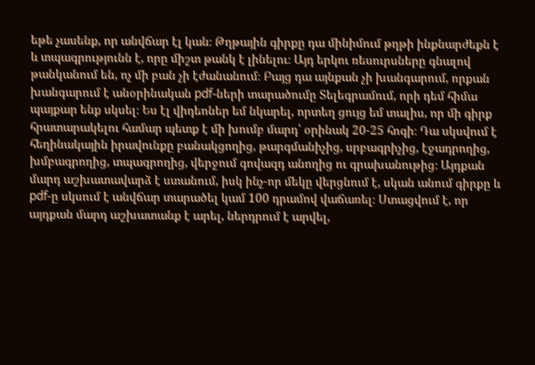եթե չասենք, որ անվճար էլ կան։ Թղթային գիրքը դա մինիմում թղթի ինքնարժեքն է և տպագրությունն է, որը միշտ թանկ է լինելու։ Այդ երկու ռեսուրսները գնալով թանկանում են, ոչ մի բան չի էժանանում։ Բայց դա այնքան չի խանգարում, որքան խանգարում է անօրինական pdf-ների տարածումը Տելեգրամում, որի դեմ հիմա պայքար ենք սկսել։ Ես էլ վիդեոներ եմ նկարել, որտեղ ցույց եմ տալիս, որ մի գիրք հրատարակելու համար պետք է մի խումբ մարդ՝ օրինակ 20-25 հոգի։ Դա սկսվում է հեղինակային իրավունքը բանակցողից, թարգմանիչից, սրբագրիչից, էջադրողից, խմբագրողից, տպագրողից, վերջում գովազդ անողից ու գրախանութից։ Այդքան մարդ աշխատավարձ է ստանում, իսկ ինչ-որ մեկը վերցնում է, սկան անում գիրքը և pdf-ը սկսում է անվճար տարածել կամ 100 դրամով վաճառել։ Ստացվում է, որ այդքան մարդ աշխատանք է արել, ներդրում է արվել,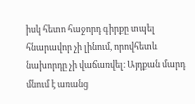իսկ հետո հաջորդ գիրքը տպել հնարավոր չի լինում, որովհետև նախորդը չի վաճառվել։ Այդքան մարդ մնում է առանց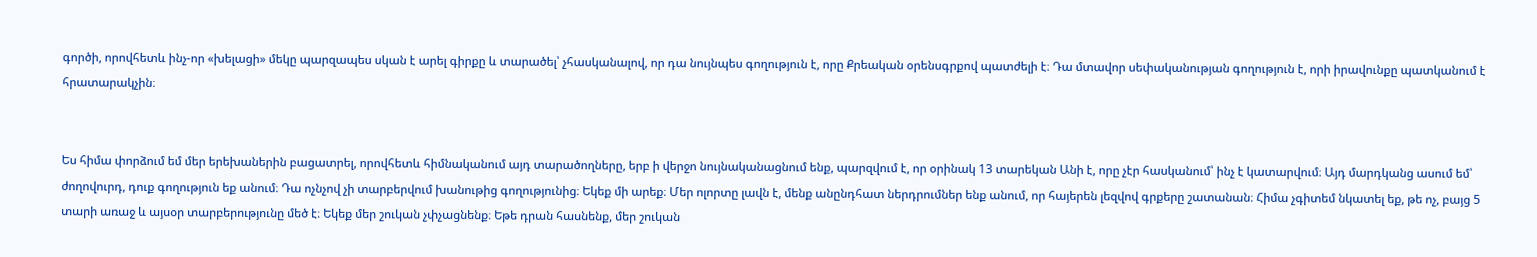գործի, որովհետև ինչ-որ «խելացի» մեկը պարզապես սկան է արել գիրքը և տարածել՝ չհասկանալով, որ դա նույնպես գողություն է, որը Քրեական օրենսգրքով պատժելի է։ Դա մտավոր սեփականության գողություն է, որի իրավունքը պատկանում է հրատարակչին։


Ես հիմա փորձում եմ մեր երեխաներին բացատրել, որովհետև հիմնականում այդ տարածողները, երբ ի վերջո նույնականացնում ենք, պարզվում է, որ օրինակ 13 տարեկան Անի է, որը չէր հասկանում՝ ինչ է կատարվում։ Այդ մարդկանց ասում եմ՝ ժողովուրդ, դուք գողություն եք անում։ Դա ոչնչով չի տարբերվում խանութից գողությունից։ Եկեք մի արեք։ Մեր ոլորտը լավն է, մենք անընդհատ ներդրումներ ենք անում, որ հայերեն լեզվով գրքերը շատանան։ Հիմա չգիտեմ նկատել եք, թե ոչ, բայց 5 տարի առաջ և այսօր տարբերությունը մեծ է։ Եկեք մեր շուկան չփչացնենք։ Եթե դրան հասնենք, մեր շուկան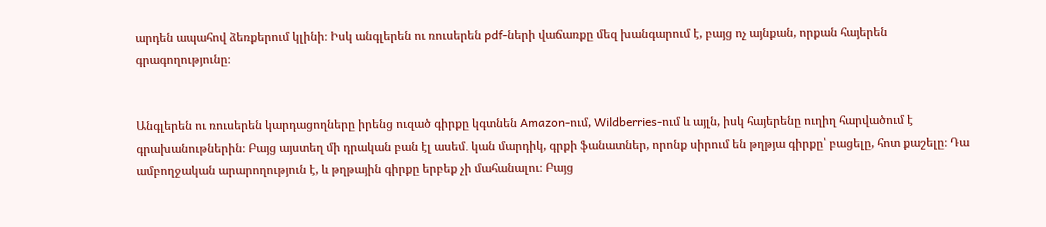արդեն ապահով ձեռքերում կլինի։ Իսկ անգլերեն ու ռուսերեն pdf-ների վաճառքը մեզ խանգարում է, բայց ոչ այնքան, որքան հայերեն գրագողությունը։


Անգլերեն ու ռուսերեն կարդացողները իրենց ուզած գիրքը կգտնեն Amazon-ում, Wildberries-ում և այլն, իսկ հայերենը ուղիղ հարվածում է գրախանութներին։ Բայց այստեղ մի դրական բան էլ ասեմ․ կան մարդիկ, գրքի ֆանատներ, որոնք սիրում են թղթյա գիրքը՝ բացելը, հոտ քաշելը։ Դա ամբողջական արարողություն է, և թղթային գիրքը երբեք չի մահանալու։ Բայց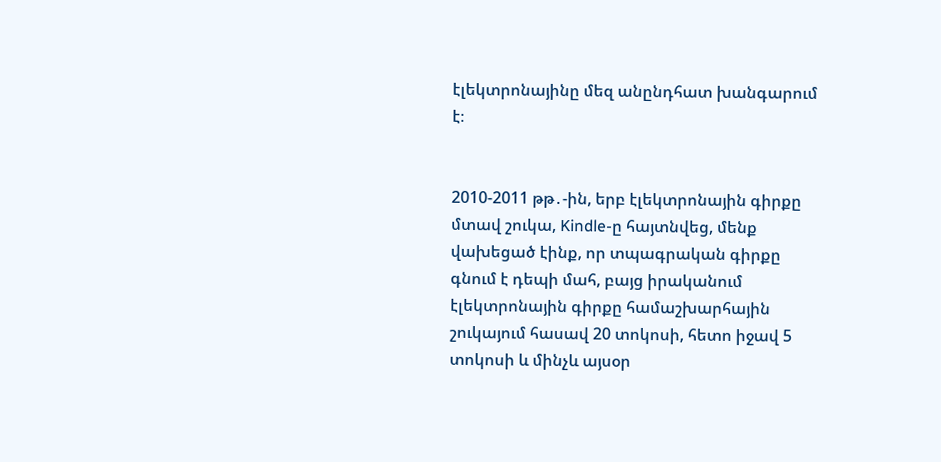էլեկտրոնայինը մեզ անընդհատ խանգարում է։


2010-2011 թթ․-ին, երբ էլեկտրոնային գիրքը մտավ շուկա, Kindle-ը հայտնվեց, մենք վախեցած էինք, որ տպագրական գիրքը գնում է դեպի մահ, բայց իրականում էլեկտրոնային գիրքը համաշխարհային շուկայում հասավ 20 տոկոսի, հետո իջավ 5 տոկոսի և մինչև այսօր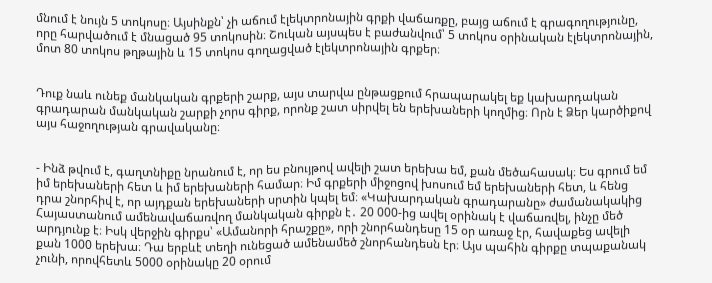մնում է նույն 5 տոկոսը։ Այսինքն՝ չի աճում էլեկտրոնային գրքի վաճառքը, բայց աճում է գրագողությունը, որը հարվածում է մնացած 95 տոկոսին։ Շուկան այսպես է բաժանվում՝ 5 տոկոս օրինական էլեկտրոնային, մոտ 80 տոկոս թղթային և 15 տոկոս գողացված էլեկտրոնային գրքեր։


Դուք նաև ունեք մանկական գրքերի շարք, այս տարվա ընթացքում հրապարակել եք կախարդական գրադարան մանկական շարքի չորս գիրք, որոնք շատ սիրվել են երեխաների կողմից։ Որն է Ձեր կարծիքով այս հաջողության գրավականը։


- Ինձ թվում է, գաղտնիքը նրանում է, որ ես բնույթով ավելի շատ երեխա եմ, քան մեծահասակ։ Ես գրում եմ իմ երեխաների հետ և իմ երեխաների համար։ Իմ գրքերի միջոցով խոսում եմ երեխաների հետ, և հենց դրա շնորհիվ է, որ այդքան երեխաների սրտին կպել եմ։ «Կախարդական գրադարանը» ժամանակակից Հայաստանում ամենավաճառվող մանկական գիրքն է․ 20 000-ից ավել օրինակ է վաճառվել, ինչը մեծ արդյունք է։ Իսկ վերջին գիրքս՝ «Ամանորի հրաշքը», որի շնորհանդեսը 15 օր առաջ էր, հավաքեց ավելի քան 1000 երեխա։ Դա երբևէ տեղի ունեցած ամենամեծ շնորհանդեսն էր։ Այս պահին գիրքը տպաքանակ չունի, որովհետև 5000 օրինակը 20 օրում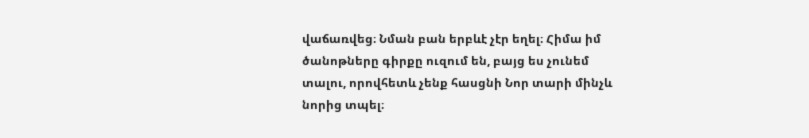վաճառվեց։ Նման բան երբևէ չէր եղել։ Հիմա իմ ծանոթները գիրքը ուզում են, բայց ես չունեմ տալու, որովհետև չենք հասցնի Նոր տարի մինչև նորից տպել։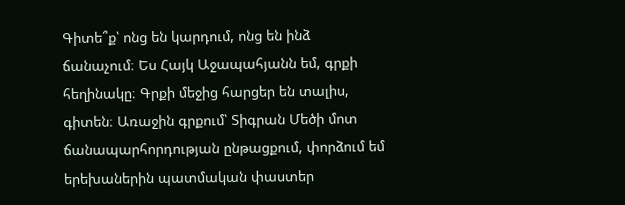Գիտե՞ք՝ ոնց են կարդում, ոնց են ինձ ճանաչում։ Ես Հայկ Աջապահյանն եմ, գրքի հեղինակը։ Գրքի մեջից հարցեր են տալիս, գիտեն։ Առաջին գրքում՝ Տիգրան Մեծի մոտ ճանապարհորդության ընթացքում, փորձում եմ երեխաներին պատմական փաստեր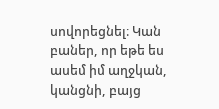սովորեցնել։ Կան բաներ, որ եթե ես ասեմ իմ աղջկան, կանցնի, բայց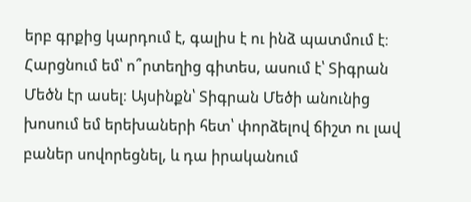երբ գրքից կարդում է, գալիս է ու ինձ պատմում է։ Հարցնում եմ՝ ո՞րտեղից գիտես, ասում է՝ Տիգրան Մեծն էր ասել։ Այսինքն՝ Տիգրան Մեծի անունից խոսում եմ երեխաների հետ՝ փորձելով ճիշտ ու լավ բաներ սովորեցնել, և դա իրականում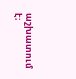աշխատում է։